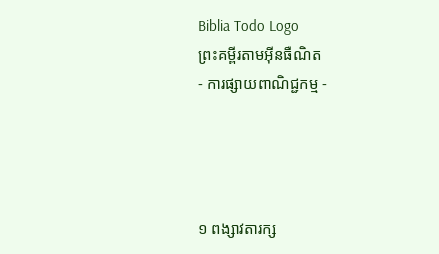Biblia Todo Logo
ព្រះគម្ពីរតាមអ៊ីនធឺណិត
- ការផ្សាយពាណិជ្ជកម្ម -




១ ពង្សាវ‌តារ‌ក្ស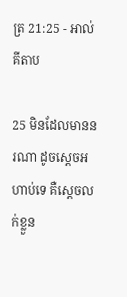ត្រ 21:25 - អាល់គីតាប

25 មិនដែលមាននរណា ដូចស្តេចអហាប់ទេ គឺស្តេចលក់ខ្លួន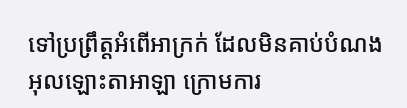ទៅប្រព្រឹត្តអំពើអាក្រក់ ដែលមិនគាប់បំណងអុលឡោះ‌តាអាឡា ក្រោមការ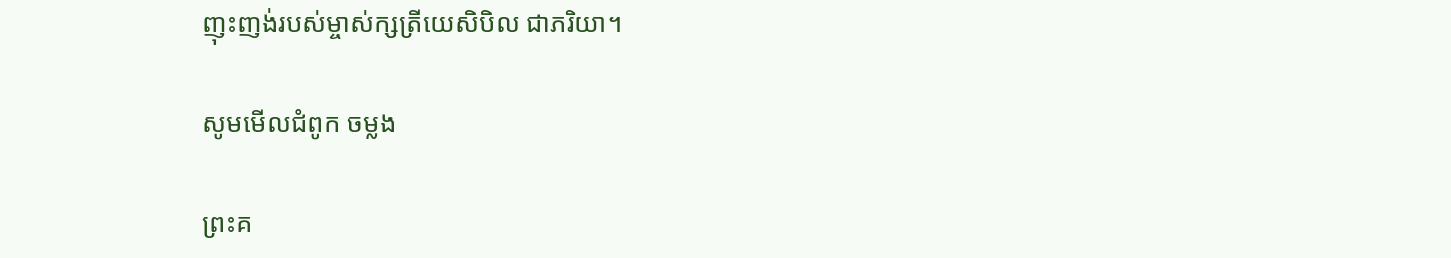ញុះ‌ញង់របស់ម្ចាស់ក្សត្រីយេសិ‌បិល ជាភរិយា។

សូមមើលជំពូក ចម្លង

ព្រះគ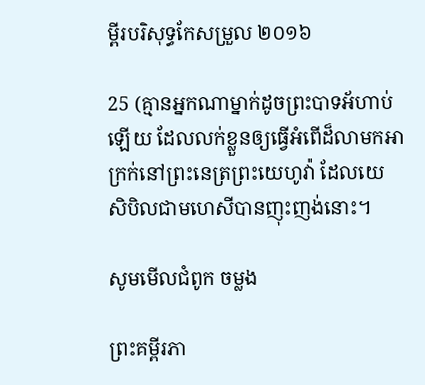ម្ពីរបរិសុទ្ធកែសម្រួល ២០១៦

25 (គ្មានអ្នកណាម្នាក់ដូចព្រះបាទអ័ហាប់ឡើយ ដែលលក់ខ្លួនឲ្យធ្វើអំពើដ៏លាមកអាក្រក់នៅព្រះ‌នេត្រព្រះ‌យេហូវ៉ា ដែលយេសិ‌បិលជាមហេសីបានញុះ‌ញង់នោះ។

សូមមើលជំពូក ចម្លង

ព្រះគម្ពីរភា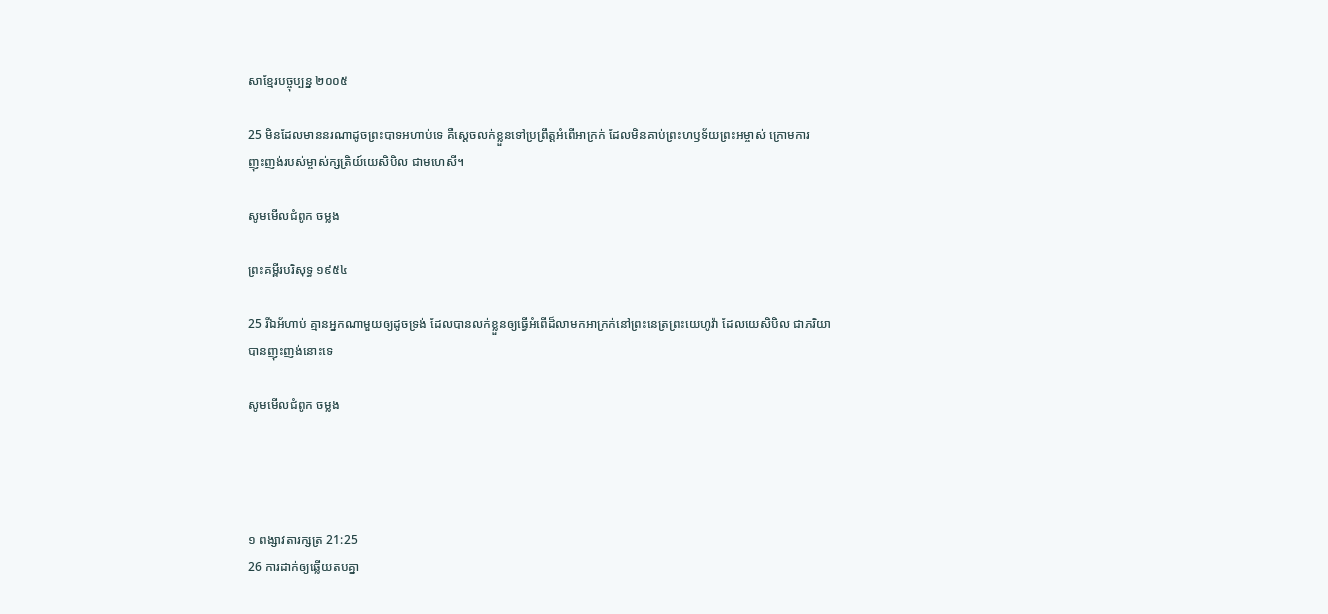សាខ្មែរបច្ចុប្បន្ន ២០០៥

25 មិនដែលមាននរណាដូចព្រះ‌បាទអហាប់ទេ គឺស្ដេចលក់ខ្លួនទៅប្រព្រឹត្តអំពើអាក្រក់ ដែលមិនគាប់ព្រះ‌ហឫទ័យព្រះ‌អម្ចាស់ ក្រោមការញុះ‌ញង់របស់ម្ចាស់‌ក្សត្រិយ៍យេសិ‌បិល ជាមហេសី។

សូមមើលជំពូក ចម្លង

ព្រះគម្ពីរបរិសុទ្ធ ១៩៥៤

25 រីឯអ័ហាប់ គ្មានអ្នកណាមួយឲ្យដូចទ្រង់ ដែលបានលក់ខ្លួនឲ្យធ្វើអំពើដ៏លាមកអាក្រក់នៅព្រះ‌នេត្រព្រះ‌យេហូវ៉ា ដែលយេសិ‌បិល ជាភរិយាបានញុះ‌ញង់នោះទេ

សូមមើលជំពូក ចម្លង




១ ពង្សាវ‌តារ‌ក្សត្រ 21:25
26 ការដាក់ឲ្យឆ្លើយតបគ្នា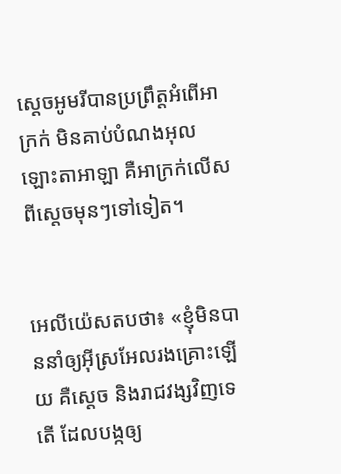ស្តេចអូមរីបានប្រព្រឹត្តអំពើអាក្រក់ មិនគាប់បំណងអុលឡោះ‌តាអាឡា គឺអាក្រក់លើសពីស្តេចមុនៗទៅទៀត។


អេលី‌យ៉េសតបថា៖ «ខ្ញុំមិនបាននាំឲ្យអ៊ីស្រ‌អែលរងគ្រោះឡើយ គឺស្តេច និងរាជ‌វង្សវិញទេតើ ដែលបង្កឲ្យ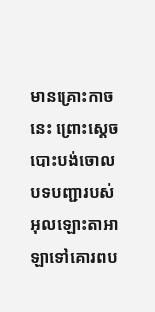មានគ្រោះកាចនេះ ព្រោះស្តេចបោះបង់ចោលបទបញ្ជារបស់អុលឡោះ‌តាអាឡាទៅគោរពប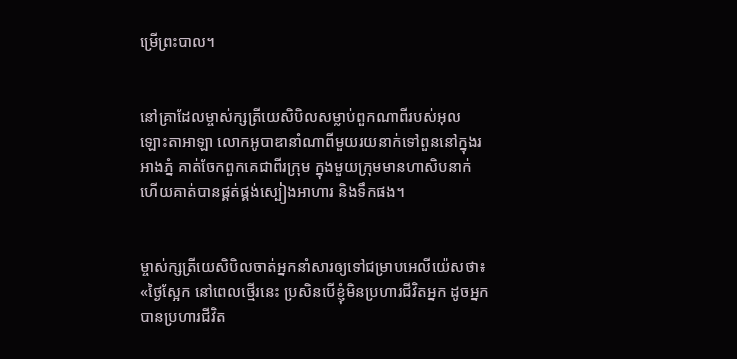ម្រើព្រះបាល។


នៅគ្រាដែលម្ចាស់ក្សត្រីយេសិ‌បិលសម្លាប់ពួកណាពីរបស់អុលឡោះ‌តាអាឡា លោកអូបា‌ឌានាំណាពីមួយរយនាក់ទៅពួននៅក្នុងរអាងភ្នំ គាត់ចែកពួកគេជាពីរក្រុម ក្នុងមួយក្រុមមានហាសិបនាក់ ហើយគាត់បានផ្គត់‌ផ្គង់ស្បៀងអាហារ និងទឹកផង។


ម្ចាស់ក្សត្រីយេសិ‌បិលចាត់អ្នកនាំសារឲ្យទៅជម្រាបអេលី‌យ៉េសថា៖ «ថ្ងៃស្អែក នៅពេលថ្មើរនេះ ប្រសិនបើខ្ញុំមិនប្រហារជីវិតអ្នក ដូចអ្នក បានប្រហារជីវិត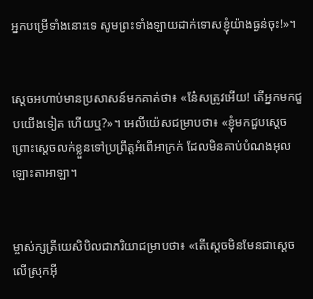អ្នកបម្រើទាំងនោះទេ សូមព្រះទាំង‌ឡាយដាក់ទោសខ្ញុំយ៉ាងធ្ងន់ចុះ!»។


ស្តេចអហាប់មានប្រសាសន៍មកគាត់ថា៖ «នែ៎សត្រូវអើយ! តើអ្នកមកជួបយើងទៀត ហើយឬ?»។ អេលី‌យ៉េសជម្រាបថា៖ «ខ្ញុំមកជួបស្តេច ព្រោះស្តេចលក់ខ្លួនទៅប្រព្រឹត្តអំពើអាក្រក់ ដែលមិនគាប់បំណងអុលឡោះ‌តាអាឡា។


ម្ចាស់ក្សត្រីយេសិ‌បិលជាភរិយាជម្រាបថា៖ «តើស្តេចមិនមែនជាស្តេចលើស្រុកអ៊ី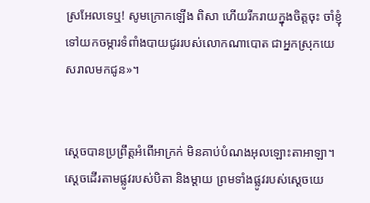ស្រ‌អែលទេឬ! សូមក្រោកឡើង ពិសា ហើយរីក‌រាយក្នុងចិត្តចុះ ចាំខ្ញុំទៅយកចម្ការទំពាំង‌បាយ‌ជូររបស់លោកណា‌បោត ជាអ្នកស្រុកយេស‌រាលមកជូន»។


ស្តេចបានប្រព្រឹត្តអំពើអាក្រក់ មិនគាប់បំណងអុលឡោះ‌តាអាឡា។ ស្តេចដើរតាមផ្លូវរបស់បិតា និងម្តាយ ព្រមទាំងផ្លូវរបស់ស្តេចយេ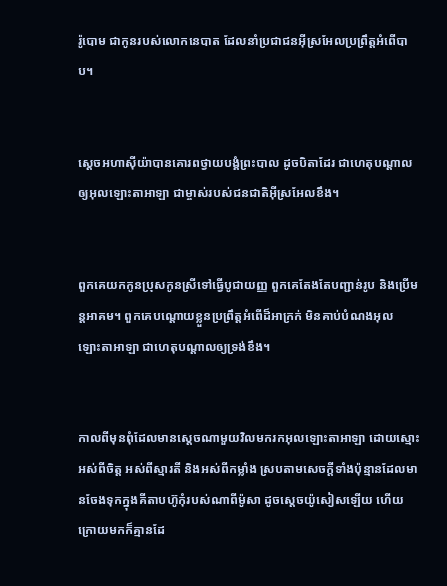រ៉ូ‌បោម ជាកូនរបស់លោកនេបាត ដែលនាំប្រជា‌ជនអ៊ីស្រ‌អែលប្រព្រឹត្តអំពើបាប។


ស្តេចអហា‌ស៊ីយ៉ាបានគោរពថ្វាយ‌បង្គំព្រះបាល ដូចបិតាដែរ ជាហេតុបណ្តាលឲ្យអុលឡោះ‌តាអាឡា ជាម្ចាស់របស់ជន‌ជាតិអ៊ីស្រ‌អែលខឹង។


ពួកគេយកកូនប្រុសកូនស្រីទៅធ្វើបូជា‌យញ្ញ ពួកគេតែងតែបញ្ជាន់រូប និងប្រើមន្ត‌អាគម។ ពួកគេបណ្តោយខ្លួនប្រព្រឹត្តអំពើដ៏អាក្រក់ មិនគាប់បំណងអុលឡោះ‌តាអាឡា ជាហេតុបណ្តាលឲ្យទ្រង់ខឹង។


កាលពីមុនពុំដែលមានស្តេចណាមួយវិលមករកអុលឡោះ‌តាអាឡា ដោយស្មោះអស់ពីចិត្ត អស់ពីស្មារតី និងអស់ពីកម្លាំង ស្របតាមសេចក្តីទាំងប៉ុន្មានដែលមានចែងទុកក្នុងគីតាបហ៊ូកុំរបស់ណាពីម៉ូសា ដូចស្តេចយ៉ូសៀសឡើយ ហើយក្រោយមកក៏គ្មានដែ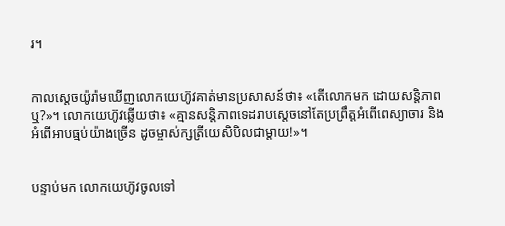រ។


កាលស្តេចយ៉ូរ៉ាមឃើញលោកយេហ៊ូវគាត់មានប្រសាសន៍ថា៖ «តើលោកមក ដោយសន្តិ‌ភាពឬ?»។ លោកយេហ៊ូវឆ្លើយថា៖ «គ្មានសន្តិ‌ភាពទេដរាបស្តេចនៅតែប្រព្រឹត្តអំពើពេស្យា‌ចារ និងអំពើអាបធ្មប់យ៉ាងច្រើន ដូចម្ចាស់ក្សត្រីយេសិ‌បិលជាម្តាយ!»។


បន្ទាប់មក លោកយេហ៊ូវចូលទៅ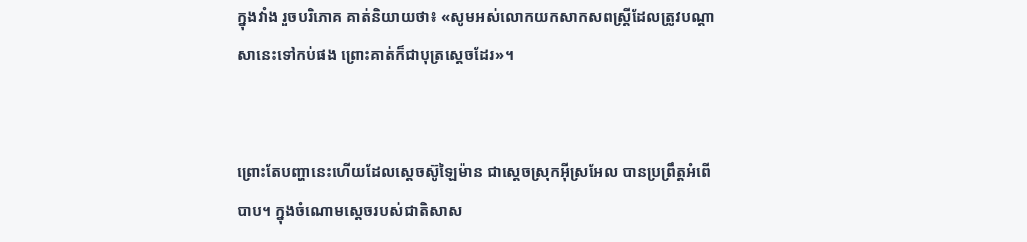ក្នុងវាំង រួចបរិភោគ គាត់និយាយថា៖ «សូមអស់លោកយកសាក‌សពស្ត្រីដែលត្រូវបណ្តាសានេះទៅកប់ផង ព្រោះគាត់ក៏ជាបុត្រស្តេចដែរ»។


ព្រោះតែបញ្ហានេះហើយដែលស្តេចស៊ូឡៃ‌ម៉ាន ជាស្តេចស្រុកអ៊ីស្រ‌អែល បានប្រព្រឹត្តអំពើបាប។ ក្នុងចំណោមស្តេចរបស់ជាតិសាស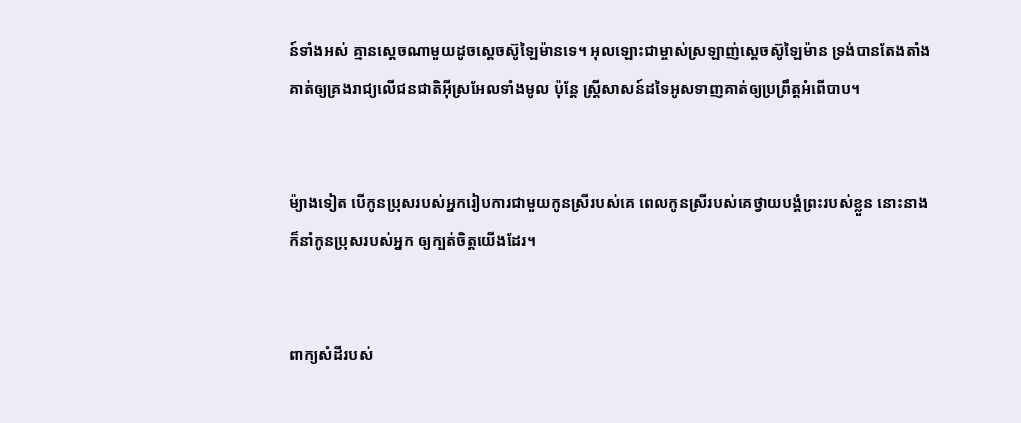ន៍ទាំងអស់ គ្មានស្តេចណាមួយដូចស្តេចស៊ូឡៃ‌ម៉ានទេ។ អុលឡោះជាម្ចាស់ស្រឡាញ់ស្តេចស៊ូឡៃ‌ម៉ាន ទ្រង់បានតែង‌តាំងគាត់ឲ្យគ្រងរាជ្យលើជន‌ជាតិអ៊ីស្រ‌អែលទាំងមូល ប៉ុន្តែ ស្ត្រីសាសន៍ដទៃអូសទាញគាត់ឲ្យប្រព្រឹត្តអំពើបាប។


ម៉្យាងទៀត បើកូនប្រុសរបស់អ្នករៀបការជាមួយកូនស្រីរបស់គេ ពេលកូនស្រីរបស់គេថ្វាយ‌បង្គំព្រះរបស់ខ្លួន នោះនាងក៏នាំកូនប្រុសរបស់អ្នក ឲ្យក្បត់ចិត្តយើងដែរ។


ពាក្យសំដីរបស់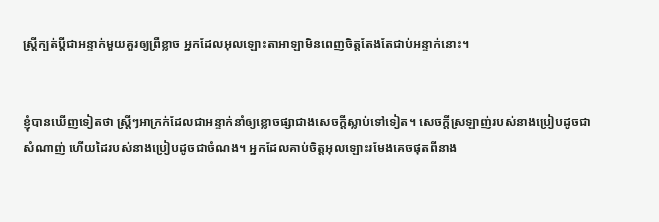ស្ត្រីក្បត់ប្ដីជាអន្ទាក់មួយគួរឲ្យព្រឺខ្លាច អ្នកដែលអុលឡោះ‌តាអាឡាមិនពេញចិត្តតែងតែជាប់អន្ទាក់នោះ។


ខ្ញុំបានឃើញទៀតថា ស្ត្រីៗអាក្រក់ដែលជាអន្ទាក់នាំឲ្យខ្លោច‌ផ្សាជាងសេចក្ដីស្លាប់ទៅទៀត។ សេចក្ដីស្រឡាញ់របស់នាងប្រៀបដូចជាសំណាញ់ ហើយដៃរបស់នាងប្រៀបដូចជាចំណង។ អ្នកដែលគាប់ចិត្តអុលឡោះរមែងគេចផុតពីនាង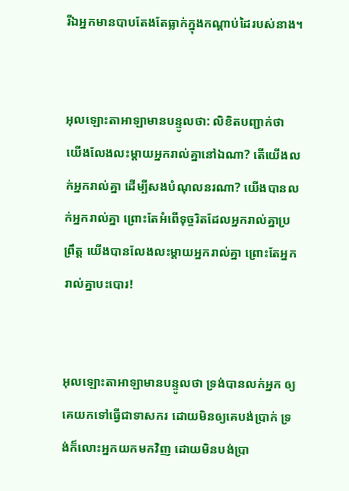រីឯអ្នកមានបាបតែងតែធ្លាក់ក្នុងកណ្ដាប់ដៃរបស់នាង។


អុលឡោះ‌តាអាឡាមានបន្ទូលថា: លិខិតបញ្ជាក់ថា យើងលែង‌លះម្ដាយអ្នករាល់គ្នានៅឯណា? តើយើងលក់អ្នករាល់គ្នា ដើម្បីសងបំណុលនរណា? យើងបានលក់អ្នករាល់គ្នា ព្រោះតែអំពើទុច្ចរិតដែលអ្នករាល់គ្នាប្រព្រឹត្ត យើងបានលែង‌លះម្ដាយអ្នករាល់គ្នា ព្រោះតែអ្នករាល់គ្នាបះ‌បោរ!


អុលឡោះ‌តាអាឡាមានបន្ទូលថា ទ្រង់បានលក់អ្នក ឲ្យគេយកទៅធ្វើជាទាសករ ដោយមិនឲ្យគេបង់ប្រាក់ ទ្រង់ក៏លោះអ្នកយកមកវិញ ដោយមិនបង់ប្រា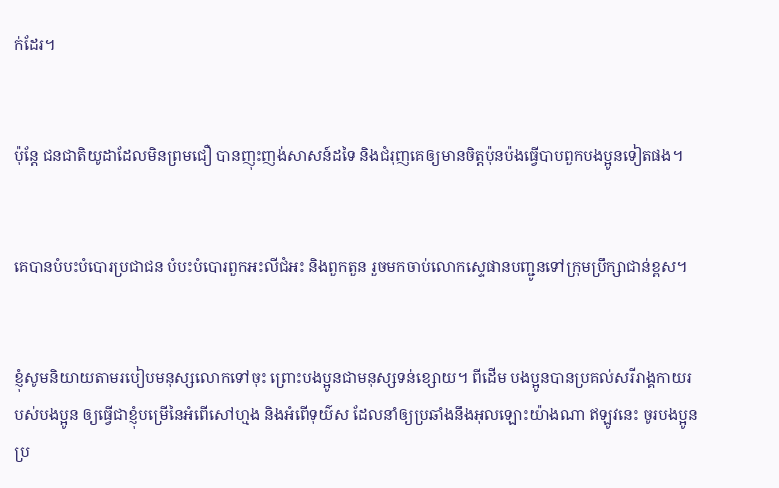ក់ដែរ។


ប៉ុន្ដែ ជន‌ជាតិយូដាដែលមិនព្រមជឿ បានញុះ‌ញង់សាសន៍ដទៃ និងជំរុញគេឲ្យមានចិត្ដប៉ុន‌ប៉ងធ្វើបាបពួកបងប្អូនទៀតផង។


គេបានបំបះបំបោរប្រជា‌ជន បំបះបំបោរពួកអះលី‌ជំអះ និងពួកតួន រួចមកចាប់លោកស្ទេផានបញ្ជូនទៅក្រុមប្រឹក្សាជាន់ខ្ពស។


ខ្ញុំសូមនិយាយតាមរបៀបមនុស្សលោកទៅចុះ ព្រោះបងប្អូនជាមនុស្សទន់ខ្សោយ។ ពីដើម បងប្អូនបានប្រគល់សរី‌រាង្គ‌កាយរបស់បងប្អូន ឲ្យធ្វើជាខ្ញុំបម្រើនៃអំពើសៅ‌ហ្មង និងអំពើទុយ៌ស ដែលនាំឲ្យប្រឆាំងនឹងអុលឡោះយ៉ាងណា ឥឡូវនេះ ចូរបងប្អូនប្រ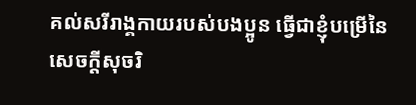គល់សរី‌រាង្គ‌កាយរបស់បងប្អូន ធ្វើជាខ្ញុំបម្រើនៃសេចក្ដីសុចរិ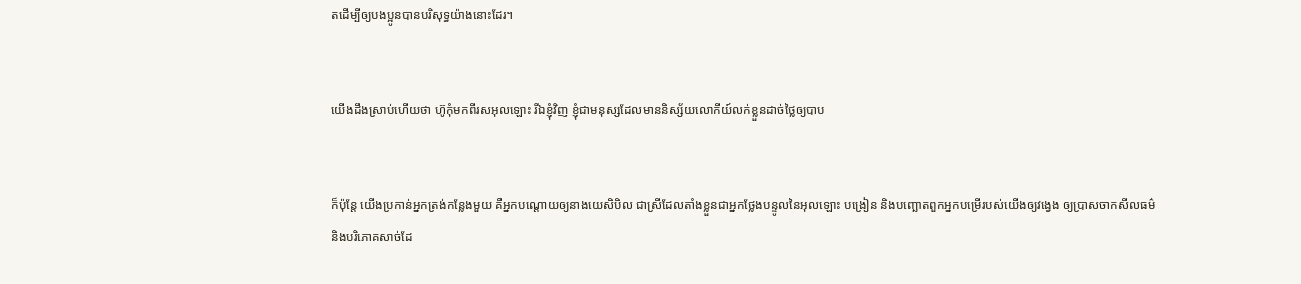តដើម្បីឲ្យបងប្អូនបានបរិសុទ្ធយ៉ាងនោះដែរ។


យើងដឹងស្រាប់ហើយថា ហ៊ូកុំមកពីរស‌អុលឡោះ រីឯខ្ញុំវិញ ខ្ញុំជាមនុស្សដែលមាននិស្ស័យលោកីយ៍លក់ខ្លួនដាច់ថ្លៃឲ្យបាប


ក៏ប៉ុន្ដែ យើងប្រកាន់អ្នកត្រង់កន្លែងមួយ គឺអ្នកបណ្ដោយឲ្យនាងយេសិ‌បិល ជាស្រីដែលតាំងខ្លួនជាអ្នកថ្លែងបន្ទូលនៃអុលឡោះ បង្រៀន និងបញ្ឆោតពួកអ្នកបម្រើរបស់យើងឲ្យវង្វេង ឲ្យប្រាស‌ចាកសីល‌ធម៌ និងបរិភោគសាច់ដែ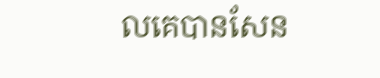លគេបានសែន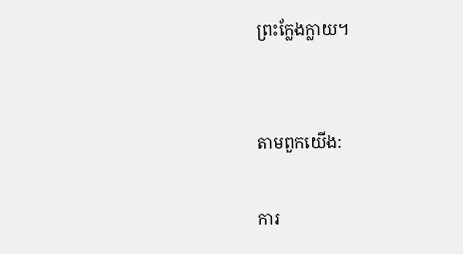ព្រះក្លែង‌ក្លាយ។


តាមពួកយើង:

ការ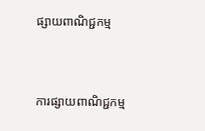ផ្សាយពាណិជ្ជកម្ម


ការផ្សាយពាណិជ្ជកម្ម